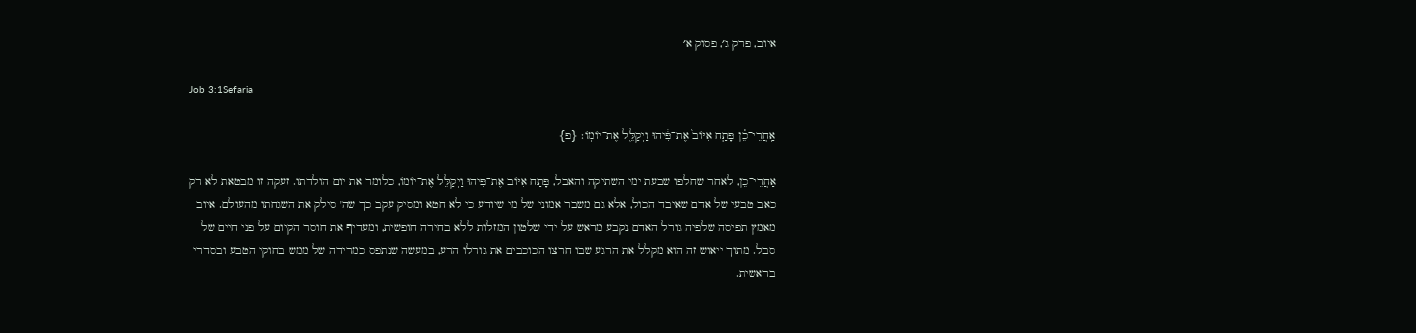איוב, פרק ג׳, פסוק א׳

Job 3:1Sefaria

אַֽחֲרֵי־כֵ֗ן פָּתַ֤ח אִיּוֹב֙ אֶת־פִּ֔יהוּ וַיְקַלֵּ֖ל אֶת־יוֹמֽוֹ׃ {פ}

אַחֲרֵי־כֵן, לאחר שחלפו שבעת ימי השתיקה והאבל, פָּתַח אִיּוֹב אֶת־פִּיהוּ וַיְקַלֵּל אֶת־יוֹמוֹ, כלומר את יום הולדתו. זעקה זו מבטאת לא רק כאב טבעי של אדם שאיבד הכול, אלא גם משבר אמוני של מי שיודע כי לא חטא ומסיק עקב כך שה' סילק את השגחתו מהעולם. איוב מאמץ תפיסה שלפיה גורל האדם נקבע מראש על ידי שלטון המזלות ללא בחירה חופשית, ומעדיף את חוסר הקיום על פני חיים של סבל. מתוך ייאוש זה הוא מקלל את הרגע שבו חרצו הכוכבים את גורלו הרע, במעשה שנתפס כמרידה של ממש בחוקי הטבע ובסדרי בראשית.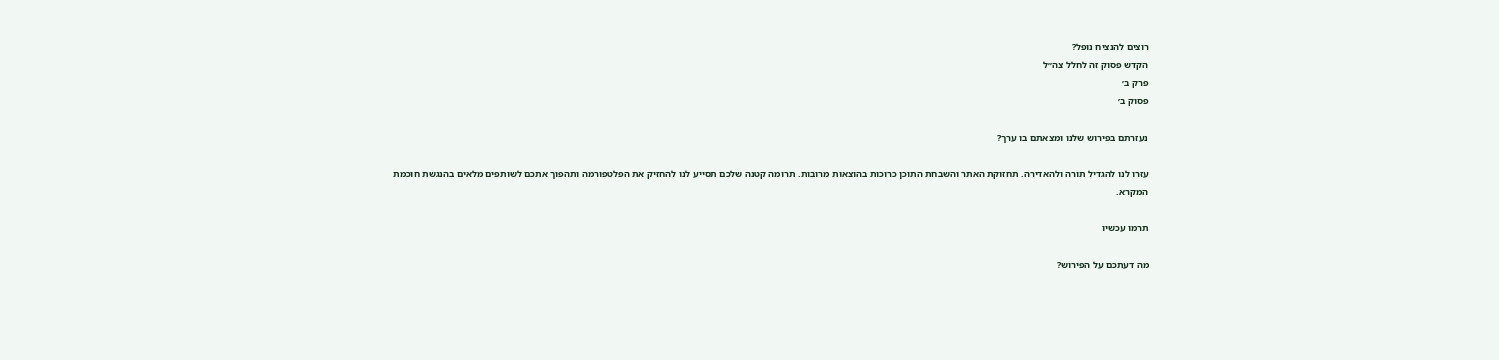רוצים להנציח נופל?
הקדש פסוק זה לחלל צה״ל
פרק ב׳
פסוק ב׳

נעזרתם בפירוש שלנו ומצאתם בו ערך?

עזרו לנו להגדיל תורה ולהאדירה. תחזוקת האתר והשבחת התוכן כרוכות בהוצאות מרובות. תרומה קטנה שלכם תסייע לנו להחזיק את הפלטפורמה ותהפוך אתכם לשותפים מלאים בהנגשת חוכמת המקרא.

תרמו עכשיו

מה דעתכם על הפירוש?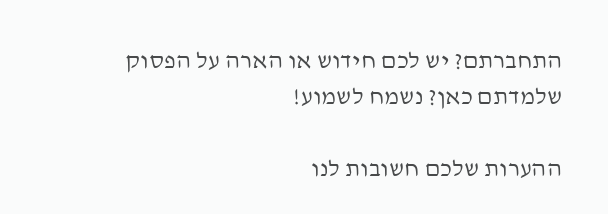התחברתם? יש לכם חידוש או הארה על הפסוק שלמדתם כאן? נשמח לשמוע!

ההערות שלכם חשובות לנו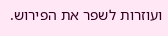ועוזרות לשפר את הפירוש.